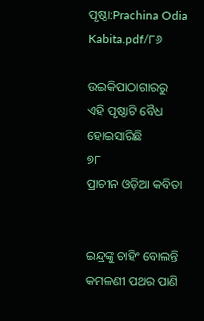ପୃଷ୍ଠା:Prachina Odia Kabita.pdf/୮୬

ଉଇକିପାଠାଗାର‌ରୁ
ଏହି ପୃଷ୍ଠାଟି ବୈଧ ହୋଇସାରିଛି
୭୮
ପ୍ରାଚୀନ ଓଡ଼ିଆ କବିତା


ଇନ୍ଦ୍ରଙ୍କୁ ଚାହିଂ ବୋଲନ୍ତି କମଳଣୀ ପଥର ପାଣି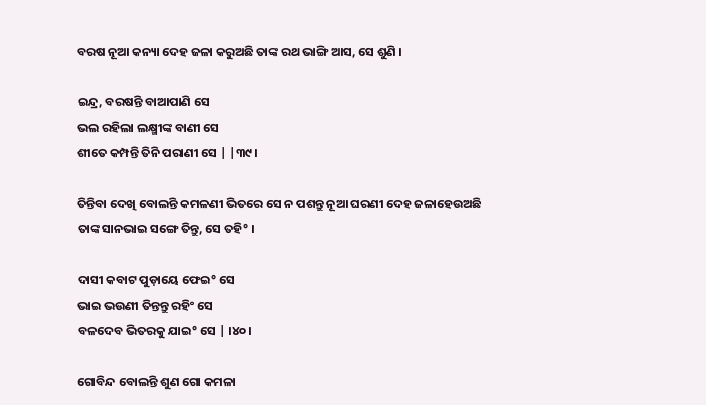ବରଷ ନୂଆ କନ୍ୟା ଦେହ ଜଳା କରୁଅଛି ତାଙ୍କ ରଥ ଭାଙ୍ଗି ଆସ, ସେ ଶୁଣି ।

ଇନ୍ଦ୍ର, ବରଷନ୍ତି ବାଆପାଣି ସେ
ଭଲ ରହିଲା ଲକ୍ଷ୍ମୀଙ୍କ ବାଣୀ ସେ
ଶୀତେ କମ୍ପନ୍ତି ତିନି ପରାଣୀ ସେ | |୩୯।

ତିନ୍ତିବା ଦେଖି ବୋଲନ୍ତି କମଳଣୀ ଭିତରେ ସେ ନ ପଶନ୍ତୁ ନୂଆ ଘରଣୀ ଦେହ ଜଳାହେଉଅଛି ତାଙ୍କ ସାନଭାଇ ସଙ୍ଗେ ତିନ୍ତୁ, ସେ ତହି° ।

ଦାସୀ କବାଟ ପୁଡ଼ାୟେ ଫେଇ° ସେ
ଭାଇ ଭଉଣୀ ତିନ୍ତନ୍ତୁ ରହିଂ ସେ
ବଳଦେବ ଭିତରକୁ ଯାଇ° ସେ | ।୪୦।

ଗୋବିନ୍ଦ ବୋଲନ୍ତି ଶୁଣ ଗୋ କମଳା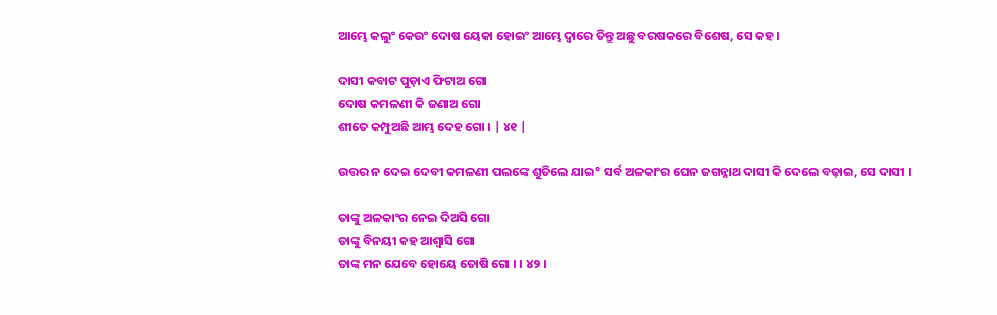ଆମ୍ଭେ କଲୁଂ କେଉଂ ଦୋଷ ୟେକା ହୋଇଂ ଆମ୍ଭେ ଦ୍ୱାରେ ତିନ୍ତୁ ଅଛୁ ବରଷକରେ ବିଶେଷ, ସେ କହ ।

ଦାସୀ କବାଟ ପୁଡ଼ାଏ ଫିଟାଅ ଗୋ
ଦୋଷ କମଳଣୀ କି ଜଣାଅ ଗୋ
ଶୀତେ କମ୍ପୁଅଛି ଆମ୍ଭ ଦେହ ଗୋ । | ୪୧ |

ଉତ୍ତର ନ ଦେଇ ଦେବୀ କମଳଣୀ ପଲଙ୍କେ ଶୁତିଲେ ଯାଇ° ସର୍ବ ଅଳକାଂର ଘେନ ଜଗନ୍ନାଥ ଦାସୀ କି ଦେଲେ ବଢ଼ାଇ, ସେ ଦାସୀ ।

ତାଙ୍କୁ ଅଳକାଂର ନେଇ ଦିଅସି ଗୋ
ତାଙ୍କୁ ବିନୟୀ କହ ଆଶ୍ୱାସି ଗୋ
ତାଙ୍କ ମନ ଯେବେ ହୋୟେ ତୋଷି ଗୋ । । ୪୨ ।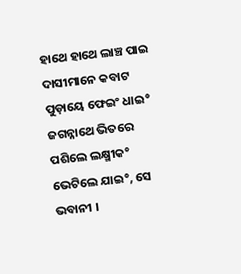ହାଥେ ହାଥେ ଲାଞ୍ଚ ପାଇ ଦାସୀମାନେ କବାଟ ପୁଡ଼ାୟେ ଫେଇଂ ଧାଇ° ଜଗନ୍ନାଥେ ଭିତରେ ପଶିଲେ ଲକ୍ଷ୍ମୀକ° ଭେଟିଲେ ଯାଇ°, ସେ ଭବାନୀ ।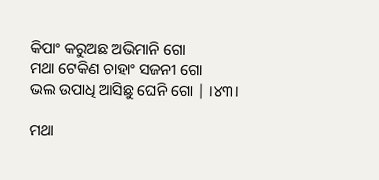କିପାଂ କରୁଅଛ ଅଭିମାନି ଗୋ
ମଥା ଟେକିଣ ଚାହାଂ ସଜନୀ ଗୋ
ଭଲ ଉପାଧି ଆସିଛୁ ଘେନି ଗୋ | ।୪୩।

ମଥା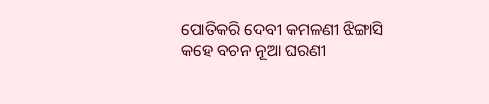ପୋତିକରି ଦେବୀ କମଳଣୀ ଝିଙ୍ଗାସି କହେ ବଚନ ନୂଆ ଘରଣୀ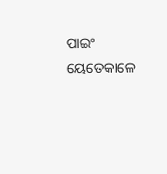ପାଇଂ ୟେତେକାଳେ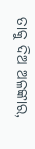ତାକୁ ଦିଅ ଅଳଙ୍କାର,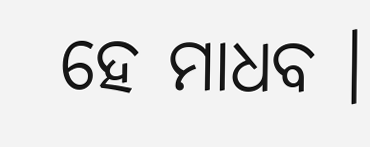ହେ ମାଧବ ।